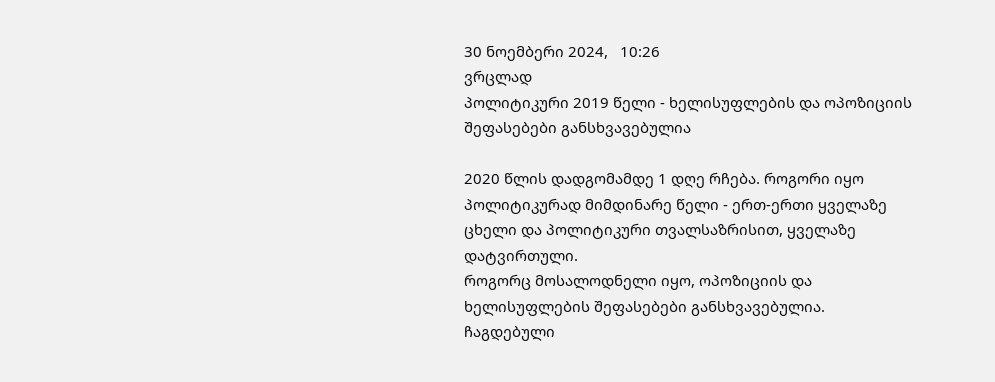30 ნოემბერი 2024,   10:26
ვრცლად
პოლიტიკური 2019 წელი - ხელისუფლების და ოპოზიციის შეფასებები განსხვავებულია

2020 წლის დადგომამდე 1 დღე რჩება. როგორი იყო პოლიტიკურად მიმდინარე წელი - ერთ-ერთი ყველაზე ცხელი და პოლიტიკური თვალსაზრისით, ყველაზე დატვირთული.
როგორც მოსალოდნელი იყო, ოპოზიციის და ხელისუფლების შეფასებები განსხვავებულია.
ჩაგდებული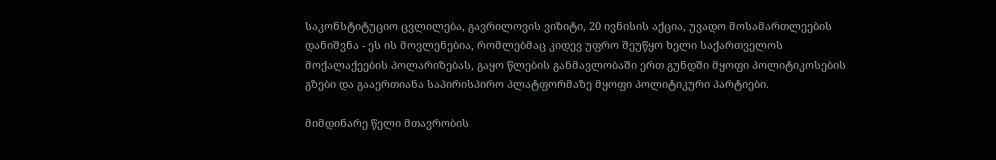საკონსტიტუციო ცვლილება, გავრილოვის ვიზიტი, 20 ივნისის აქცია, უვადო მოსამართლეების დანიშვნა - ეს ის მოვლენებია, რომლებმაც კიდევ უფრო შეუწყო ხელი საქართველოს მოქალაქეების პოლარიზებას, გაყო წლების განმავლობაში ერთ გუნდში მყოფი პოლიტიკოსების გზები და გააერთიანა საპირისპირო პლატფორმაზე მყოფი პოლიტიკური პარტიები.

მიმდინარე წელი მთავრობის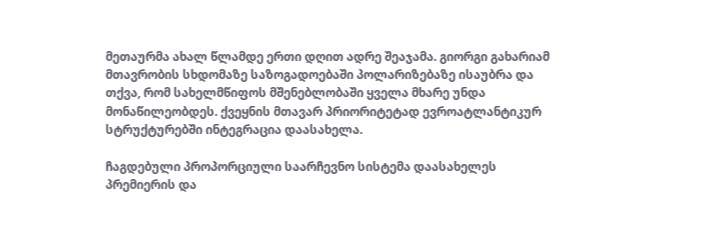მეთაურმა ახალ წლამდე ერთი დღით ადრე შეაჯამა. გიორგი გახარიამ მთავრობის სხდომაზე საზოგადოებაში პოლარიზებაზე ისაუბრა და თქვა, რომ სახელმწიფოს მშენებლობაში ყველა მხარე უნდა მონაწილეობდეს. ქვეყნის მთავარ პრიორიტეტად ევროატლანტიკურ სტრუქტურებში ინტეგრაცია დაასახელა.

ჩაგდებული პროპორციული საარჩევნო სისტემა დაასახელეს პრემიერის და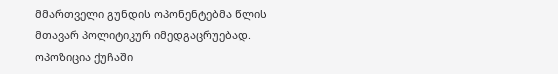მმართველი გუნდის ოპონენტებმა წლის მთავარ პოლიტიკურ იმედგაცრუებად. ოპოზიცია ქუჩაში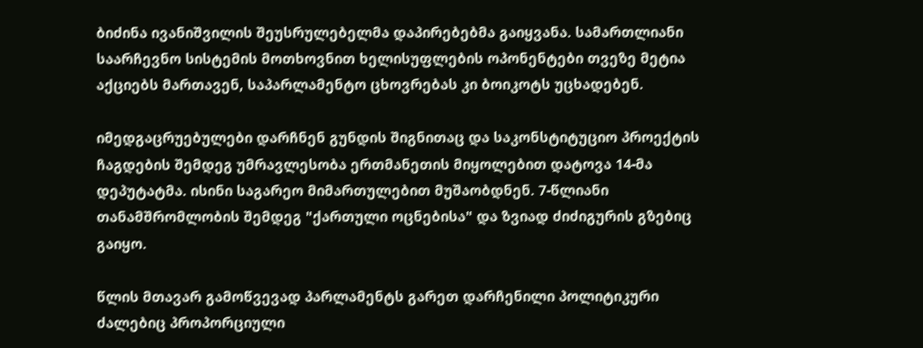ბიძინა ივანიშვილის შეუსრულებელმა დაპირებებმა გაიყვანა. სამართლიანი საარჩევნო სისტემის მოთხოვნით ხელისუფლების ოპონენტები თვეზე მეტია აქციებს მართავენ, საპარლამენტო ცხოვრებას კი ბოიკოტს უცხადებენ.

იმედგაცრუებულები დარჩნენ გუნდის შიგნითაც და საკონსტიტუციო პროექტის ჩაგდების შემდეგ უმრავლესობა ერთმანეთის მიყოლებით დატოვა 14-მა დეპუტატმა. ისინი საგარეო მიმართულებით მუშაობდნენ. 7-წლიანი თანამშრომლობის შემდეგ "ქართული ოცნებისა" და ზვიად ძიძიგურის გზებიც გაიყო.

წლის მთავარ გამოწვევად პარლამენტს გარეთ დარჩენილი პოლიტიკური ძალებიც პროპორციული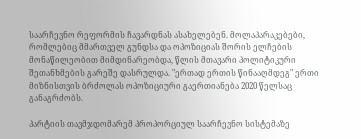საარჩევნო რეფორმის ჩავარდნას ასახელებენ. მოლაპარაკებები, რომლებიც მმართველ გუნდსა და ოპოზიციას შორის ელჩების მონაწილეობით მიმდინარეობდა, წლის მთავარი პოლიტიკური შეთანხმების გარეშე დასრულდა. "ერთად ერთის წინააღმდეგ" ერთი მიზნისთვის ბრძოლას ოპოზიციური გაერთიანება 2020 წელსაც განაგრძობს.

პარტიის თავმჯდომარემ პროპორციულ საარჩევნო სისტემაზე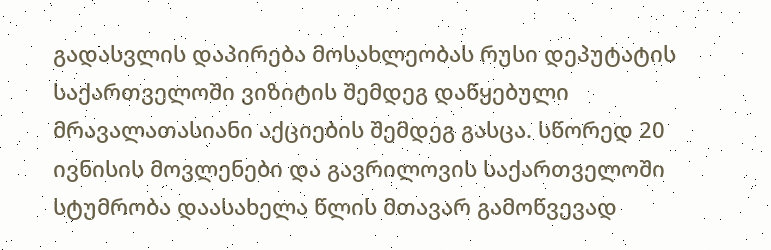გადასვლის დაპირება მოსახლეობას რუსი დეპუტატის საქართველოში ვიზიტის შემდეგ დაწყებული მრავალათასიანი აქციების შემდეგ გასცა. სწორედ 20 ივნისის მოვლენები და გავრილოვის საქართველოში სტუმრობა დაასახელა წლის მთავარ გამოწვევად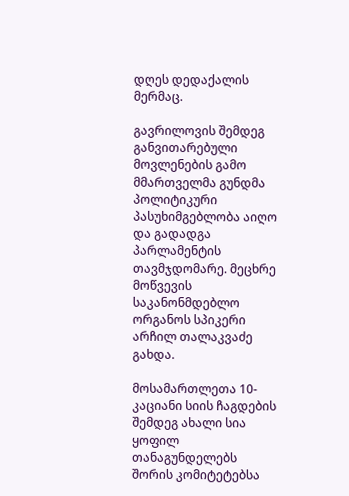დღეს დედაქალის მერმაც.

გავრილოვის შემდეგ განვითარებული მოვლენების გამო მმართველმა გუნდმა პოლიტიკური პასუხიმგებლობა აიღო და გადადგა პარლამენტის თავმჯდომარე. მეცხრე მოწვევის საკანონმდებლო ორგანოს სპიკერი არჩილ თალაკვაძე გახდა.

მოსამართლეთა 10-კაციანი სიის ჩაგდების შემდეგ ახალი სია ყოფილ თანაგუნდელებს შორის კომიტეტებსა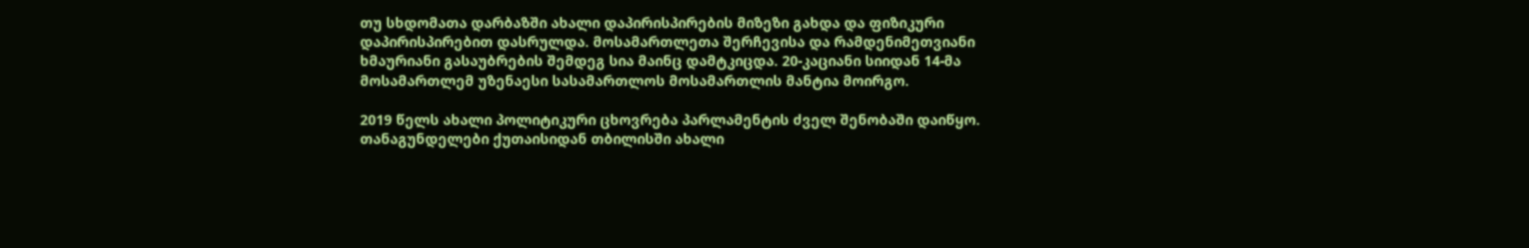თუ სხდომათა დარბაზში ახალი დაპირისპირების მიზეზი გახდა და ფიზიკური დაპირისპირებით დასრულდა. მოსამართლეთა შერჩევისა და რამდენიმეთვიანი ხმაურიანი გასაუბრების შემდეგ სია მაინც დამტკიცდა. 20-კაციანი სიიდან 14-მა მოსამართლემ უზენაესი სასამართლოს მოსამართლის მანტია მოირგო.

2019 წელს ახალი პოლიტიკური ცხოვრება პარლამენტის ძველ შენობაში დაიწყო. თანაგუნდელები ქუთაისიდან თბილისში ახალი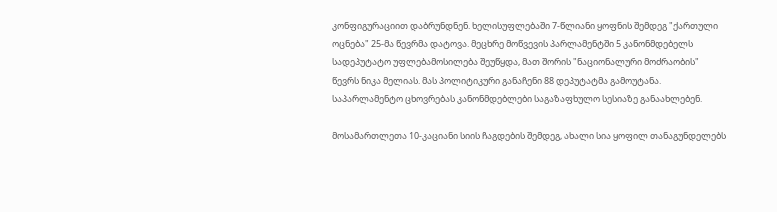კონფიგურაციით დაბრუნდნენ. ხელისუფლებაში 7-წლიანი ყოფნის შემდეგ "ქართული ოცნება" 25-მა წევრმა დატოვა. მეცხრე მოწვევის პარლამენტში 5 კანონმდებელს სადეპუტატო უფლებამოსილება შეუწყდა, მათ შორის "ნაციონალური მოძრაობის" წევრს ნიკა მელიას. მას პოლიტიკური განაჩენი 88 დეპუტატმა გამოუტანა. საპარლამენტო ცხოვრებას კანონმდებლები საგაზაფხულო სესიაზე განაახლებენ.

მოსამართლეთა 10-კაციანი სიის ჩაგდების შემდეგ, ახალი სია ყოფილ თანაგუნდელებს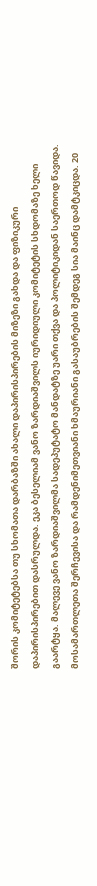შორის კომიტეტებსა თუ სხომათა დარბაზში ახალი დაპირისპირების მიზეზი გახდა და ფიზიკური დაპირისპირებით დასრულდა. ეკა ბესელიამ ვანო ზარდიაშვილს იურიდიული კომიტეტის სხდომაზე ხელი გაარტყა. მალევე ვანო ზარდიაშვილმა სადეპუტატო მანდატზე უარი თქვა და პოლიტიკიდან საერთოდ წავიდა. მოსამართლეთა შერჩევისა და რამდენიმეთვიანი ხმაურიანი გასაუბრების შემდეგ სია მაინც დამტკიცდა. 20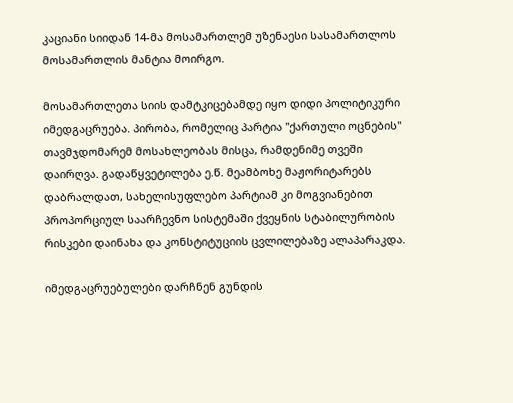კაციანი სიიდან 14-მა მოსამართლემ უზენაესი სასამართლოს მოსამართლის მანტია მოირგო.

მოსამართლეთა სიის დამტკიცებამდე იყო დიდი პოლიტიკური იმედგაცრუება. პირობა, რომელიც პარტია "ქართული ოცნების" თავმჯდომარემ მოსახლეობას მისცა, რამდენიმე თვეში დაირღვა. გადაწყვეტილება ე.წ. მეამბოხე მაჟორიტარებს დაბრალდათ, სახელისუფლებო პარტიამ კი მოგვიანებით პროპორციულ საარჩევნო სისტემაში ქვეყნის სტაბილურობის რისკები დაინახა და კონსტიტუციის ცვლილებაზე ალაპარაკდა.

იმედგაცრუებულები დარჩნენ გუნდის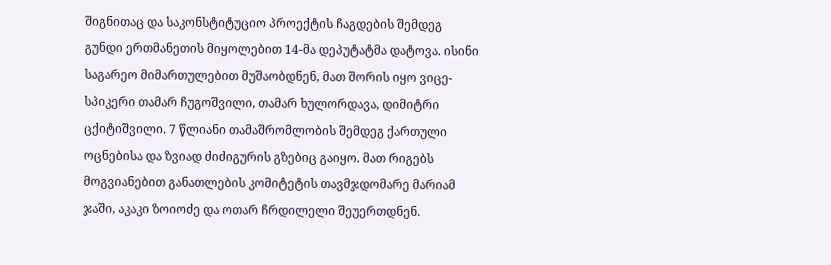შიგნითაც და საკონსტიტუციო პროექტის ჩაგდების შემდეგ გუნდი ერთმანეთის მიყოლებით 14-მა დეპუტატმა დატოვა. ისინი საგარეო მიმართულებით მუშაობდნენ, მათ შორის იყო ვიცე- სპიკერი თამარ ჩუგოშვილი, თამარ ხულორდავა, დიმიტრი ცქიტიშვილი. 7 წლიანი თამაშრომლობის შემდეგ ქართული ოცნებისა და ზვიად ძიძიგურის გზებიც გაიყო. მათ რიგებს მოგვიანებით განათლების კომიტეტის თავმჯდომარე მარიამ ჯაში, აკაკი ზოიოძე და ოთარ ჩრდილელი შეუერთდნენ.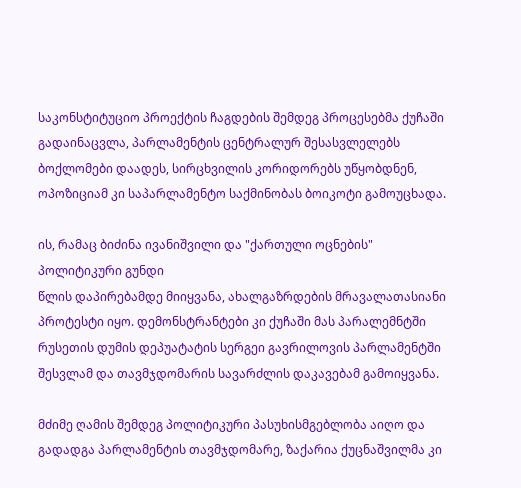საკონსტიტუციო პროექტის ჩაგდების შემდეგ პროცესებმა ქუჩაში გადაინაცვლა, პარლამენტის ცენტრალურ შესასვლელებს ბოქლომები დაადეს, სირცხვილის კორიდორებს უწყობდნენ, ოპოზიციამ კი საპარლამენტო საქმინობას ბოიკოტი გამოუცხადა.

ის, რამაც ბიძინა ივანიშვილი და "ქართული ოცნების" პოლიტიკური გუნდი
წლის დაპირებამდე მიიყვანა, ახალგაზრდების მრავალათასიანი პროტესტი იყო. დემონსტრანტები კი ქუჩაში მას პარალემნტში რუსეთის დუმის დეპუატატის სერგეი გავრილოვის პარლამენტში შესვლამ და თავმჯდომარის სავარძლის დაკავებამ გამოიყვანა.

მძიმე ღამის შემდეგ პოლიტიკური პასუხისმგებლობა აიღო და გადადგა პარლამენტის თავმჯდომარე, ზაქარია ქუცნაშვილმა კი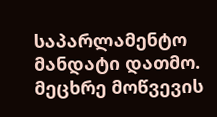საპარლამენტო მანდატი დათმო. მეცხრე მოწვევის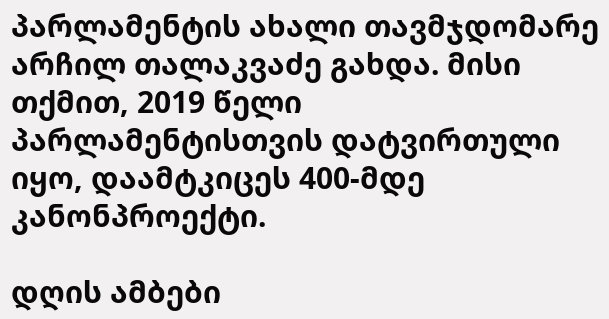პარლამენტის ახალი თავმჯდომარე არჩილ თალაკვაძე გახდა. მისი თქმით, 2019 წელი პარლამენტისთვის დატვირთული იყო, დაამტკიცეს 400-მდე კანონპროექტი.

დღის ამბები